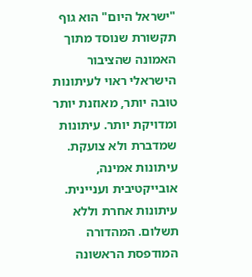"ישראל היום" הוא גוף תקשורת שנוסד מתוך האמונה שהציבור הישראלי ראוי לעיתונות טובה יותר, מאוזנת יותר ומדויקת יותר. עיתונות שמדברת ולא צועקת. עיתונות אמינה, אובייקטיבית ועניינית. עיתונות אחרת וללא תשלום. המהדורה המודפסת הראשונה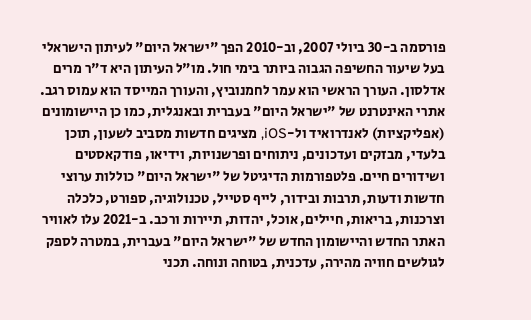פורסמה ב-30 ביולי 2007, וב-2010 הפך "ישראל היום" לעיתון הישראלי בעל שיעור החשיפה הגבוה ביותר בימי חול. מו"ל העיתון היא ד"ר מרים אדלסון. העורך הראשי הוא עמר לחמנוביץ, והעורך המייסד הוא עמוס רגב. אתרי האינטרנט של "ישראל היום" בעברית ובאנגלית, כמו כן היישומונים (אפליקציות) לאנדרואיד ול-iOS, מציגים חדשות מסביב לשעון, תוכן בלעדי, מבזקים ועדכונים, ניתוחים ופרשנויות, וידיאו, פודקאסטים ושידורים חיים. פלטפורמות הדיגיטל של "ישראל היום" כוללות ערוצי חדשות ודעות, תרבות ובידור, לייף סטייל, טכנולוגיה, ספורט, כלכלה וצרכנות, בריאות, חיילים, אוכל, יהדות, תיירות ורכב. ב-2021 עלו לאוויר האתר החדש והיישומון החדש של "ישראל היום" בעברית, במטרה לספק לגולשים חוויה מהירה, עדכנית, בטוחה ונוחה. תכני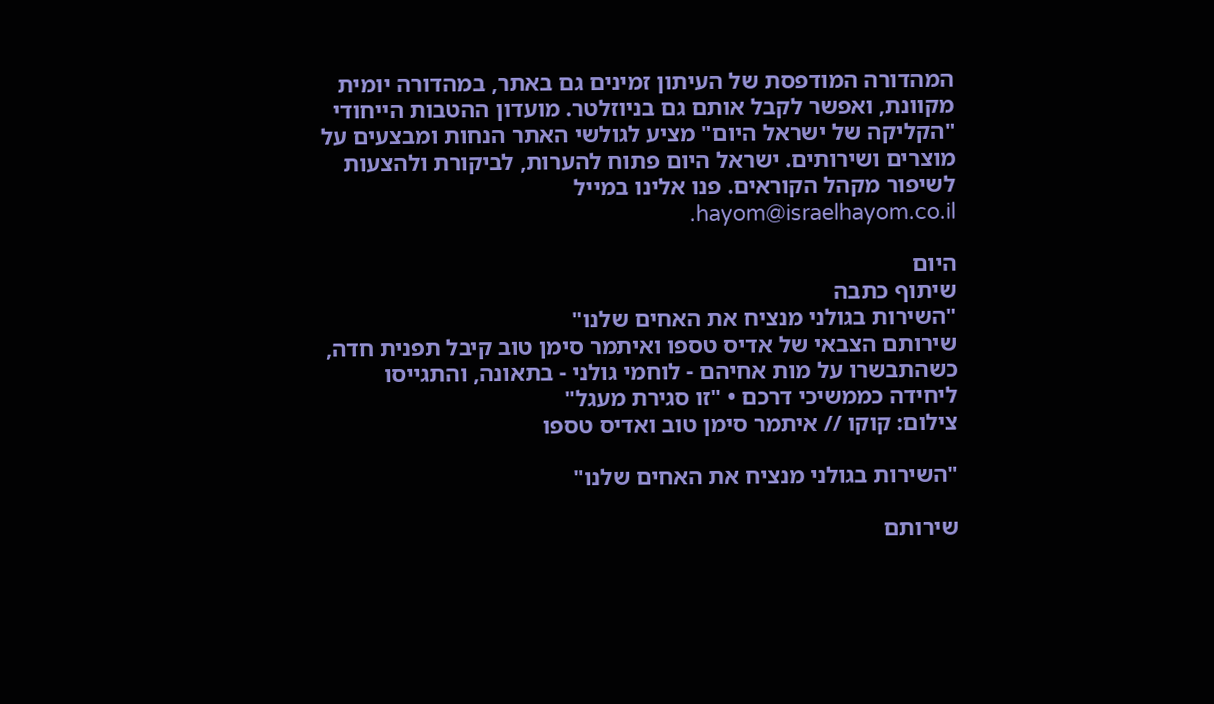המהדורה המודפסת של העיתון זמינים גם באתר, במהדורה יומית מקוונת, ואפשר לקבל אותם גם בניוזלטר. מועדון ההטבות הייחודי "הקליקה של ישראל היום" מציע לגולשי האתר הנחות ומבצעים על מוצרים ושירותים. ישראל היום פתוח להערות, לביקורת ולהצעות לשיפור מקהל הקוראים. פנו אלינו במייל hayom@israelhayom.co.il.

היום
שיתוף כתבה
"השירות בגולני מנציח את האחים שלנו"
שירותם הצבאי של אדיס טספו ואיתמר סימן טוב קיבל תפנית חדה, כשהתבשרו על מות אחיהם - לוחמי גולני - בתאונה, והתגייסו ליחידה כממשיכי דרכם • "זו סגירת מעגל"
צילום: קוקו // איתמר סימן טוב ואדיס טספו

"השירות בגולני מנציח את האחים שלנו"

שירותם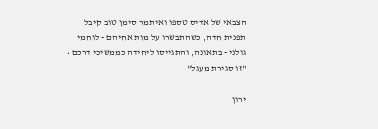הצבאי של אדיס טספו ואיתמר סימן טוב קיבל תפנית חדה, כשהתבשרו על מות אחיהם - לוחמי גולני - בתאונה, והתגייסו ליחידה כממשיכי דרכם • "זו סגירת מעגל"

ירון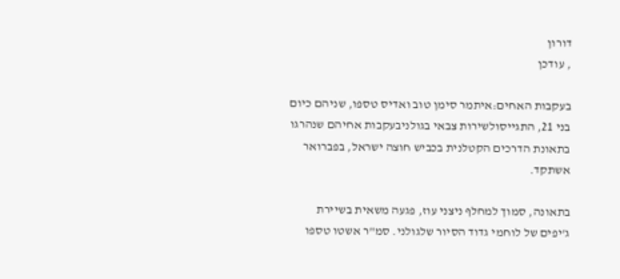דורון
, עודכן

בעקבות האחים:איתמר סימן טוב ואדיס טספו, שניהם כיום בני 21, התגייסולשירות צבאי בגולניבעקבות אחיהם שנהרגו בתאונת הדרכים הקטלנית בכביש חוצה ישראל, בפברואר אשתקד.

בתאונה, סמוך למחלף ניצני עוז, פגעה משאית בשיירת ג'יפים של לוחמי גדוד הסיור שלגולני. סמ"ר אשטו טספו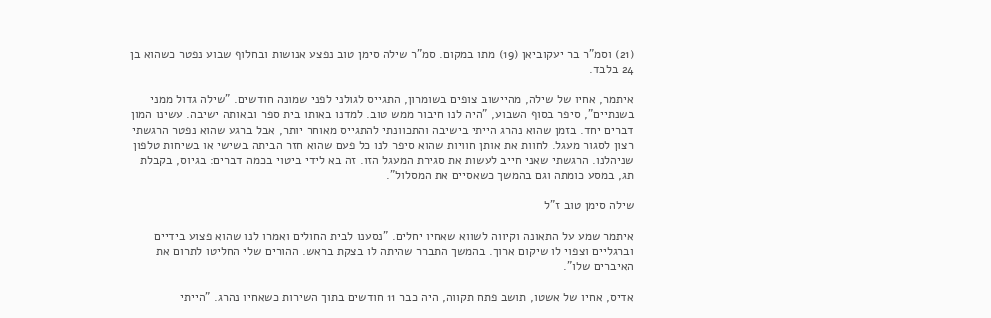(21) וסמ"ר בר יעקוביאן (19) מתו במקום. סמ"ר שילה סימן טוב נפצע אנושות ובחלוף שבוע נפטר כשהוא בן 24 בלבד.

איתמר, אחיו של שילה, מהיישוב צופים בשומרון, התגייס לגולני לפני שמונה חודשים. "שילה גדול ממני בשנתיים", סיפר בסוף השבוע, "היה לנו חיבור ממש טוב. למדנו באותו בית ספר ובאותה ישיבה. עשינו המון דברים יחד. בזמן שהוא נהרג הייתי בישיבה והתכוונתי להתגייס מאוחר יותר, אבל ברגע שהוא נפטר הרגשתי רצון לסגור מעגל. לחוות את אותן חוויות שהוא סיפר לנו כל פעם שהוא חזר הביתה בשישי או בשיחות טלפון שניהלנו. הרגשתי שאני חייב לעשות את סגירת המעגל הזו. זה בא לידי ביטוי בכמה דברים: בגיוס, בקבלת תג, במסע כומתה וגם בהמשך כשאסיים את המסלול".

שילה סימן טוב ז"ל

איתמר שמע על התאונה וקיווה לשווא שאחיו יחלים. "נסענו לבית החולים ואמרו לנו שהוא פצוע בידיים וברגליים וצפוי לו שיקום ארוך. בהמשך התברר שהיתה לו בצקת בראש. ההורים שלי החליטו לתרום את האיברים שלו".

אדיס, אחיו של אשטו, תושב פתח תקווה, היה כבר 11 חודשים בתוך השירות כשאחיו נהרג. "הייתי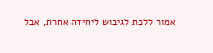אמור ללכת לגיבוש ליחידה אחרת, אבל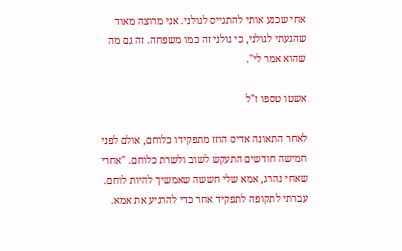אחי שכנע אותי להתגייס לגולני. אני מרוצה מאוד שהגעתי לגולני, כי גולני זה כמו משפחה. זה גם מה שהוא אמר לי".

אשטו טספו ז"ל

לאחר התאונה אדיס הוזז מתפקידו כלוחם, אולם לפני חמישה חודשים התעקש לשוב ולשרת כלוחם. "אחרי שאחי נהרג, אמא שלי חששה שאמשיך להיות לוחם. עברתי לתקופה לתפקיד אחר כדי להרגיע את אמא.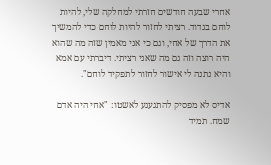אחרי שבעה חודשים חזרתי למחלקה שלי, להיות לוחם בגדוד. רציתי לחזור להיות לוחם כדי להמשיך את הדרך של אחי, וגם כי אני מאמין שזה מה שהוא היה רוצה וזה גם מה שאני רציתי. דיברתי עם אמא והיא נתנה לי אישור לחזור לתפקיד לוחם".

אדיס לא מפסיק להתגעגע לאשטו: "אחי היה אדם שמח. תמיד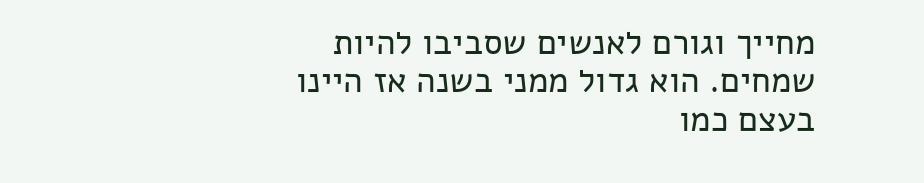מחייך וגורם לאנשים שסביבו להיות שמחים. הוא גדול ממני בשנה אז היינו בעצם כמו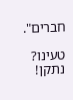חברים".

טעינו? נתקן!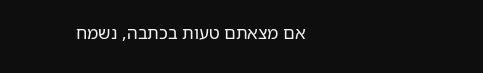אם מצאתם טעות בכתבה, נשמח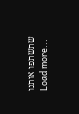שתשתפו אותנו
Load more...